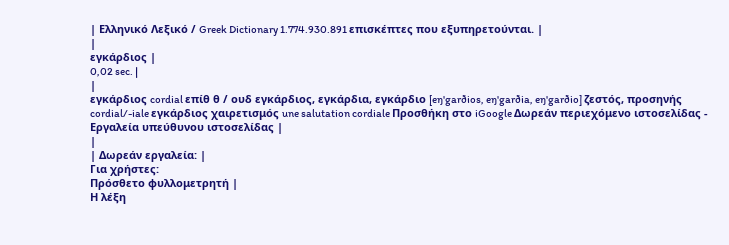| Ελληνικό Λεξικό / Greek Dictionary 1.774.930.891 επισκέπτες που εξυπηρετούνται. |
|
εγκάρδιος |
0,02 sec. |
|
εγκάρδιος cordial επίθ θ / ουδ εγκάρδιος, εγκάρδια, εγκάρδιο [eŋ'garðios, eŋ'garðia, eŋ'garðio] ζεστός, προσηνής cordial/-iale εγκάρδιος χαιρετισμός une salutation cordiale Προσθήκη στο iGoogle Δωρεάν περιεχόμενο ιστοσελίδας - Εργαλεία υπεύθυνου ιστοσελίδας |
|
| Δωρεάν εργαλεία: |
Για χρήστες:
Πρόσθετο φυλλομετρητή |
Η λέξη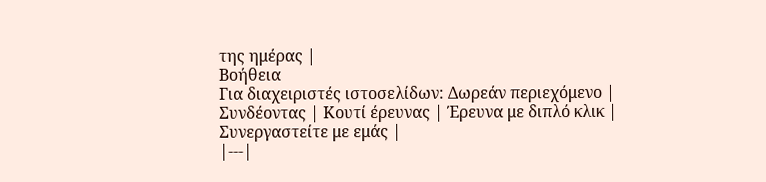της ημέρας |
Βοήθεια
Για διαχειριστές ιστοσελίδων: Δωρεάν περιεχόμενο | Συνδέοντας | Κουτί έρευνας | Έρευνα με διπλό κλικ | Συνεργαστείτε με εμάς |
|---|